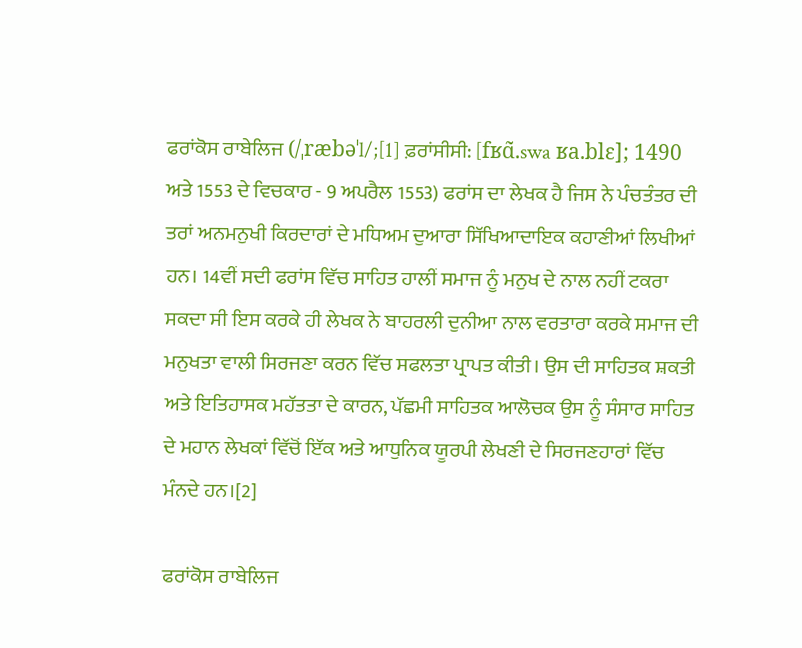ਫਰਾਂਕੋਸ ਰਾਬੇਲਿਜ (/ˌræbəˈl/;[1] ਫ਼ਰਾਂਸੀਸੀ: [fʁɑ̃.swa ʁa.blɛ]; 1490 ਅਤੇ 1553 ਦੇ ਵਿਚਕਾਰ - 9 ਅਪਰੈਲ 1553) ਫਰਾਂਸ ਦਾ ਲੇਖਕ ਹੈ ਜਿਸ ਨੇ ਪੰਚਤੰਤਰ ਦੀ ਤਰਾਂ ਅਨਮਨੁਖੀ ਕਿਰਦਾਰਾਂ ਦੇ ਮਧਿਅਮ ਦੁਆਰਾ ਸਿੱਖਿਆਦਾਇਕ ਕਹਾਣੀਆਂ ਲਿਖੀਆਂ ਹਨ। 14ਵੀਂ ਸਦੀ ਫਰਾਂਸ ਵਿੱਚ ਸਾਹਿਤ ਹਾਲੀਂ ਸਮਾਜ ਨੂੰ ਮਨੁਖ ਦੇ ਨਾਲ ਨਹੀਂ ਟਕਰਾ ਸਕਦਾ ਸੀ ਇਸ ਕਰਕੇ ਹੀ ਲੇਖਕ ਨੇ ਬਾਹਰਲੀ ਦੁਨੀਆ ਨਾਲ ਵਰਤਾਰਾ ਕਰਕੇ ਸਮਾਜ ਦੀ ਮਨੁਖਤਾ ਵਾਲੀ ਸਿਰਜਣਾ ਕਰਨ ਵਿੱਚ ਸਫਲਤਾ ਪ੍ਰਾਪਤ ਕੀਤੀ। ਉਸ ਦੀ ਸਾਹਿਤਕ ਸ਼ਕਤੀ ਅਤੇ ਇਤਿਹਾਸਕ ਮਹੱਤਤਾ ਦੇ ਕਾਰਨ, ਪੱਛਮੀ ਸਾਹਿਤਕ ਆਲੋਚਕ ਉਸ ਨੂੰ ਸੰਸਾਰ ਸਾਹਿਤ ਦੇ ਮਹਾਨ ਲੇਖਕਾਂ ਵਿੱਚੋਂ ਇੱਕ ਅਤੇ ਆਧੁਨਿਕ ਯੂਰਪੀ ਲੇਖਣੀ ਦੇ ਸਿਰਜਣਹਾਰਾਂ ਵਿੱਚ ਮੰਨਦੇ ਹਨ।[2]

ਫਰਾਂਕੋਸ ਰਾਬੇਲਿਜ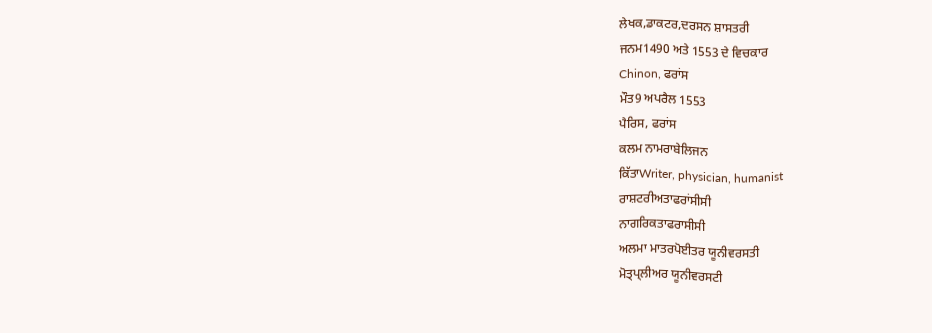ਲੇਖਕ,ਡਾਕਟਰ,ਦਰਸਨ ਸ਼ਾਸਤਰੀ
ਜਨਮ1490 ਅਤੇ 1553 ਦੇ ਵਿਚਕਾਰ
Chinon, ਫਰਾਂਸ
ਮੌਤ9 ਅਪਰੈਲ 1553
ਪੈਰਿਸ, ਫਰਾਂਸ
ਕਲਮ ਨਾਮਰਾਬੇਲਿਜਨ
ਕਿੱਤਾWriter, physician, humanist
ਰਾਸ਼ਟਰੀਅਤਾਫਰਾਂਸੀਸੀ
ਨਾਗਰਿਕਤਾਫਰਾਸੀਸੀ
ਅਲਮਾ ਮਾਤਰਪੋਈਤਰ ਯੂਨੀਵਰਸਤੀ
ਮੋਤ੍ਪ੍ਲੀਅਰ ਯੂਨੀਵਰਸਟੀ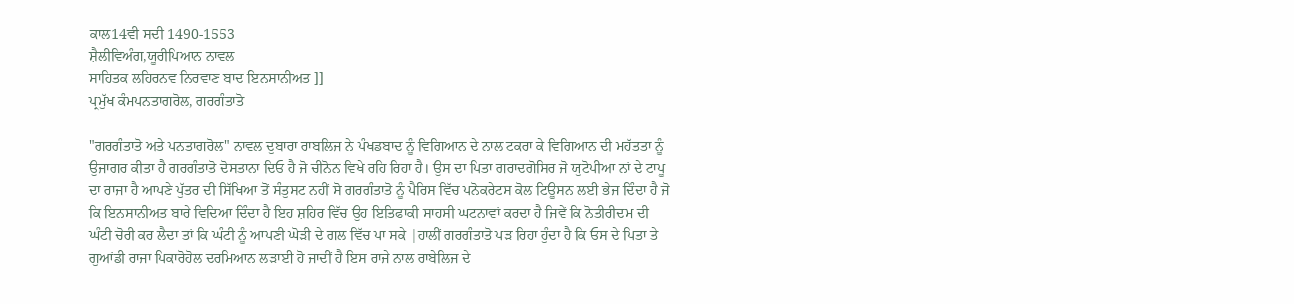ਕਾਲ14ਵੀ ਸਦੀ 1490-1553
ਸ਼ੈਲੀਵਿਅੰਗ,ਯੂਰੀਪਿਆਨ ਨਾਵਲ
ਸਾਹਿਤਕ ਲਹਿਰਨਵ ਨਿਰਵਾਣ ਬਾਦ ਇਨਸਾਨੀਅਤ ]]
ਪ੍ਰਮੁੱਖ ਕੰਮਪਨਤਾਗਰੋਲ, ਗਰਗੰਤਾਤੋ

"ਗਰਗੰਤਾਤੋ ਅਤੇ ਪਨਤਾਗਰੋਲ" ਨਾਵਲ ਦੁਬਾਰਾ ਰਾਬਲਿਜ ਨੇ ਪੰਖਡਬਾਦ ਨੂੰ ਵਿਗਿਆਨ ਦੇ ਨਾਲ ਟਕਰਾ ਕੇ ਵਿਗਿਆਨ ਦੀ ਮਹੱਤਤਾ ਨੂੰ ਉਜਾਗਰ ਕੀਤਾ ਹੈ ਗਰਗੰਤਾਤੋ ਦੋਸਤਾਨਾ ਦਿਓ ਹੈ ਜੋ ਚੀਨੋਨ ਵਿਖੇ ਰਹਿ ਰਿਹਾ ਹੈ। ਉਸ ਦਾ ਪਿਤਾ ਗਰਾਦਗੋਸਿਰ ਜੋ ਯੁਟੋਪੀਆ ਨਾਂ ਦੇ ਟਾਪੂ ਦਾ ਰਾਜਾ ਹੈ ਆਪਣੇ ਪੁੱਤਰ ਦੀ ਸਿੱਖਿਆ ਤੋਂ ਸੰਤੁਸਟ ਨਹੀਂ ਸੋ ਗਰਗੰਤਾਤੋ ਨੂੰ ਪੈਰਿਸ ਵਿੱਚ ਪਨੋਕਰੇਟਸ ਕੋਲ ਟਿਊਸਨ ਲਈ ਭੇਜ ਦਿੰਦਾ ਹੈ ਜੋ ਕਿ ਇਨਸਾਨੀਅਤ ਬਾਰੇ ਵਿਦਿਆ ਦਿੰਦਾ ਹੈ ਇਹ ਸ਼ਹਿਰ ਵਿੱਚ ਉਹ ਇਤਿਫਾਕੀ ਸਾਹਸੀ ਘਟਨਾਵਾਂ ਕਰਦਾ ਹੈ ਜਿਵੇਂ ਕਿ ਨੋਤੀਰੀਦਮ ਦੀ ਘੰਟੀ ਚੋਰੀ ਕਰ ਲੈਦਾ ਤਾਂ ਕਿ ਘੰਟੀ ਨੂੰ ਆਪਣੀ ਘੋੜੀ ਦੇ ਗਲ ਵਿੱਚ ਪਾ ਸਕੇ |ਹਾਲੀਂ ਗਰਗੰਤਾਤੋ ਪੜ ਰਿਹਾ ਹੁੰਦਾ ਹੈ ਕਿ ਓਸ ਦੇ ਪਿਤਾ ਤੇ ਗੁਆਂਡੀ ਰਾਜਾ ਪਿਕਾਰੋਹੋਲ ਦਰਮਿਆਨ ਲੜਾਈ ਹੋ ਜਾਦੀਂ ਹੈ ਇਸ ਰਾਜੇ ਨਾਲ ਰਾਬੇਲਿਜ ਦੇ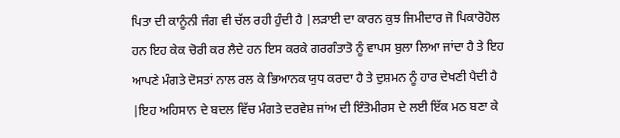ਪਿਤਾ ਦੀ ਕਾਨੂੰਨੀ ਜੰਗ ਵੀ ਚੱਲ ਰਹੀ ਹੁੰਦੀ ਹੈ |ਲੜਾਈ ਦਾ ਕਾਰਨ ਕੁਝ ਜਿਮੀਦਾਰ ਜੋ ਪਿਕਾਰੋਹੋਲ ਹਨ ਇਹ ਕੇਕ ਚੋਰੀ ਕਰ ਲੈਦੇ ਹਨ ਇਸ ਕਰਕੇ ਗਰਗੰਤਾਤੋ ਨੂੰ ਵਾਪਸ ਬੁਲਾ ਲਿਆ ਜਾਂਦਾ ਹੈ ਤੇ ਇਹ ਆਪਣੇ ਮੰਗਤੇ ਦੋਸਤਾਂ ਨਾਲ ਰਲ ਕੇ ਭਿਆਨਕ ਯੁਧ ਕਰਦਾ ਹੈ ਤੇ ਦੁਸ਼ਮਨ ਨੂੰ ਹਾਰ ਦੇਖਣੀ ਪੈਦੀ ਹੈ |ਇਹ ਅਹਿਸਾਨ ਦੇ ਬਦਲ ਵਿੱਚ ਮੰਗਤੇ ਦਰਵੇਸ਼ ਜਾਂਅ ਦੀ ਇੰਤੋਮੀਰਸ ਦੇ ਲਈ ਇੱਕ ਮਠ ਬਣਾ ਕੇ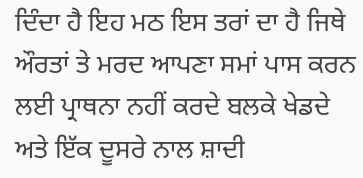ਦਿੰਦਾ ਹੈ ਇਹ ਮਠ ਇਸ ਤਰਾਂ ਦਾ ਹੈ ਜਿਥੇ ਔਰਤਾਂ ਤੇ ਮਰਦ ਆਪਣਾ ਸਮਾਂ ਪਾਸ ਕਰਨ ਲਈ ਪ੍ਰਾਥਨਾ ਨਹੀਂ ਕਰਦੇ ਬਲਕੇ ਖੇਡਦੇ ਅਤੇ ਇੱਕ ਦੂਸਰੇ ਨਾਲ ਸ਼ਾਦੀ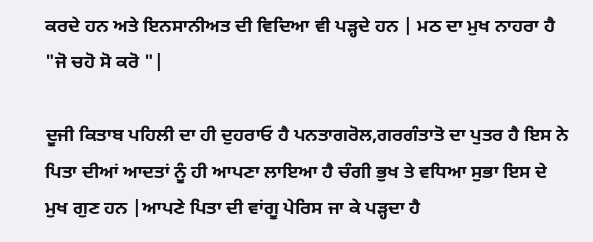ਕਰਦੇ ਹਨ ਅਤੇ ਇਨਸਾਨੀਅਤ ਦੀ ਵਿਦਿਆ ਵੀ ਪੜ੍ਹਦੇ ਹਨ | ਮਠ ਦਾ ਮੁਖ ਨਾਹਰਾ ਹੈ "ਜੋ ਚਹੋ ਸੋ ਕਰੋ "|

ਦੂਜੀ ਕਿਤਾਬ ਪਹਿਲੀ ਦਾ ਹੀ ਦੁਹਰਾਓ ਹੈ ਪਨਤਾਗਰੋਲ,ਗਰਗੰਤਾਤੋ ਦਾ ਪੁਤਰ ਹੈ ਇਸ ਨੇ ਪਿਤਾ ਦੀਆਂ ਆਦਤਾਂ ਨੂੰ ਹੀ ਆਪਣਾ ਲਾਇਆ ਹੈ ਚੰਗੀ ਭੁਖ ਤੇ ਵਧਿਆ ਸੁਭਾ ਇਸ ਦੇ ਮੁਖ ਗੁਣ ਹਨ |ਆਪਣੇ ਪਿਤਾ ਦੀ ਵਾਂਗੂ ਪੇਰਿਸ ਜਾ ਕੇ ਪੜ੍ਹਦਾ ਹੈ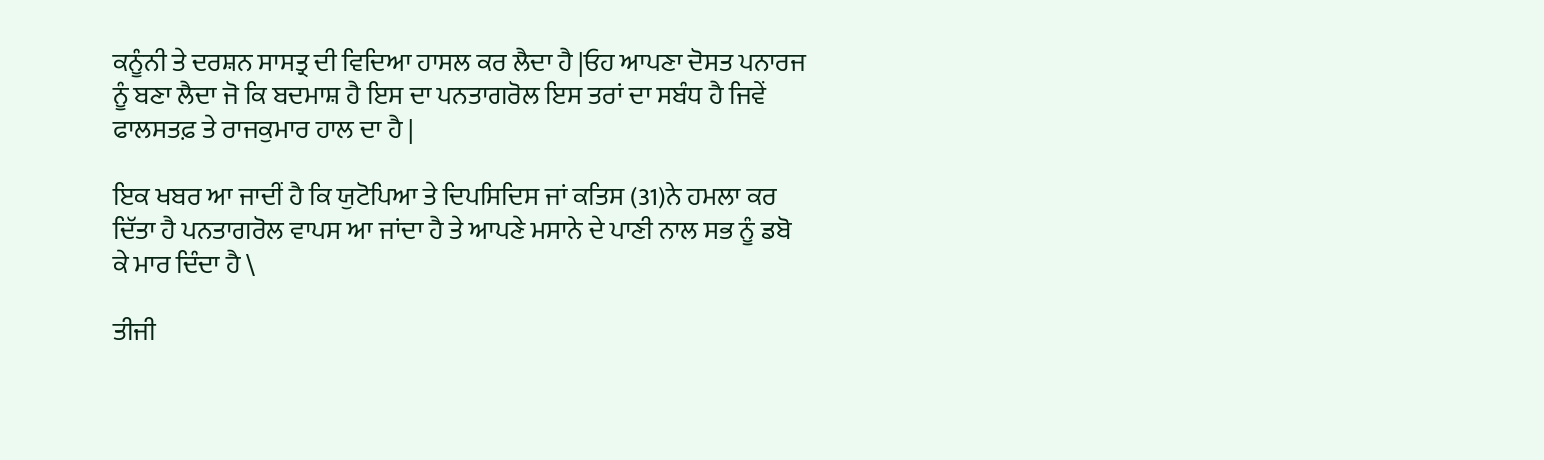ਕਨੂੰਨੀ ਤੇ ਦਰਸ਼ਨ ਸਾਸਤ੍ਰ ਦੀ ਵਿਦਿਆ ਹਾਸਲ ਕਰ ਲੈਦਾ ਹੈ |ਓਹ ਆਪਣਾ ਦੋਸਤ ਪਨਾਰਜ ਨੂੰ ਬਣਾ ਲੈਦਾ ਜੋ ਕਿ ਬਦਮਾਸ਼ ਹੈ ਇਸ ਦਾ ਪਨਤਾਗਰੋਲ ਇਸ ਤਰਾਂ ਦਾ ਸਬੰਧ ਹੈ ਜਿਵੇਂ ਫਾਲਸਤਫ਼ ਤੇ ਰਾਜਕੁਮਾਰ ਹਾਲ ਦਾ ਹੈ |

ਇਕ ਖਬਰ ਆ ਜਾਦੀਂ ਹੈ ਕਿ ਯੁਟੋਪਿਆ ਤੇ ਦਿਪਸਿਦਿਸ ਜਾਂ ਕਤਿਸ (31)ਨੇ ਹਮਲਾ ਕਰ ਦਿੱਤਾ ਹੈ ਪਨਤਾਗਰੋਲ ਵਾਪਸ ਆ ਜਾਂਦਾ ਹੈ ਤੇ ਆਪਣੇ ਮਸਾਨੇ ਦੇ ਪਾਣੀ ਨਾਲ ਸਭ ਨੂੰ ਡਬੋ ਕੇ ਮਾਰ ਦਿੰਦਾ ਹੈ \

ਤੀਜੀ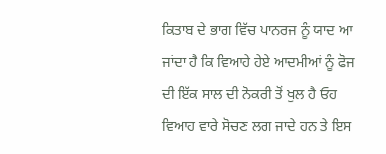ਕਿਤਾਬ ਦੇ ਭਾਗ ਵਿੱਚ ਪਾਨਰਜ ਨੂੰ ਯਾਦ ਆ ਜਾਂਦਾ ਹੈ ਕਿ ਵਿਆਹੇ ਹੇਏ ਆਦਮੀਆਂ ਨੂੰ ਫੋਜ ਦੀ ਇੱਕ ਸਾਲ ਦੀ ਨੋਕਰੀ ਤੋਂ ਖੁਲ ਹੈ ਓਹ ਵਿਆਹ ਵਾਰੇ ਸੋਚਣ ਲਗ ਜਾਦੇ ਹਨ ਤੇ ਇਸ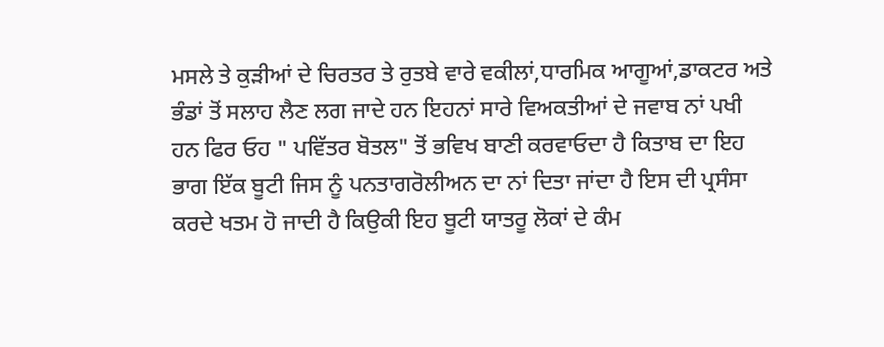ਮਸਲੇ ਤੇ ਕੁੜੀਆਂ ਦੇ ਚਿਰਤਰ ਤੇ ਰੁਤਬੇ ਵਾਰੇ ਵਕੀਲਾਂ,ਧਾਰਮਿਕ ਆਗੂਆਂ,ਡਾਕਟਰ ਅਤੇ ਭੰਡਾਂ ਤੋਂ ਸਲਾਹ ਲੈਣ ਲਗ ਜਾਦੇ ਹਨ ਇਹਨਾਂ ਸਾਰੇ ਵਿਅਕਤੀਆਂ ਦੇ ਜਵਾਬ ਨਾਂ ਪਖੀ ਹਨ ਫਿਰ ਓਹ " ਪਵਿੱਤਰ ਬੋਤਲ" ਤੋਂ ਭਵਿਖ ਬਾਣੀ ਕਰਵਾਓਦਾ ਹੈ ਕਿਤਾਬ ਦਾ ਇਹ ਭਾਗ ਇੱਕ ਬੂਟੀ ਜਿਸ ਨੂੰ ਪਨਤਾਗਰੋਲੀਅਨ ਦਾ ਨਾਂ ਦਿਤਾ ਜਾਂਦਾ ਹੈ ਇਸ ਦੀ ਪ੍ਰਸੰਸਾ ਕਰਦੇ ਖਤਮ ਹੋ ਜਾਦੀ ਹੈ ਕਿਉਕੀ ਇਹ ਬੂਟੀ ਯਾਤਰੂ ਲੋਕਾਂ ਦੇ ਕੰਮ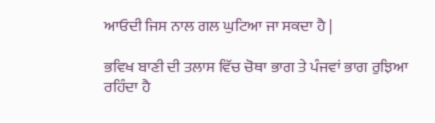ਆਓਦੀ ਜਿਸ ਨਾਲ ਗਲ ਘੁਟਿਆ ਜਾ ਸਕਦਾ ਹੈ |

ਭਵਿਖ ਬਾਣੀ ਦੀ ਤਲਾਸ ਵਿੱਚ ਚੋਥਾ ਭਾਗ ਤੇ ਪੰਜਵਾਂ ਭਾਗ ਰੁਝਿਆ ਰਹਿੰਦਾ ਹੈ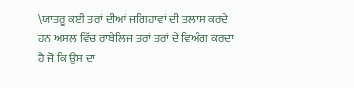\ਯਾਤਰੂ ਕਈ ਤਰਾਂ ਦੀਆਂ ਜਗਿਹਾਵਾਂ ਦੀ ਤਲਾਸ ਕਰਦੇ ਹਨ ਅਸਲ ਵਿੱਚ ਰਾਬੇਲਿਜ ਤਰਾਂ ਤਰਾਂ ਦੇ ਵਿਅੰਗ ਕਰਦਾ ਹੈ ਜੋ ਕਿ ਉਸ ਦਾ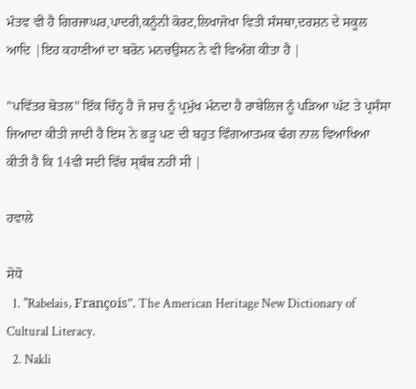ਮੰਤਵ ਵੀ ਹੈ ਗਿਰਜਾਘਰ,ਪਾਦਰੀ,ਕਨੂੰਨੀ ਕੋਰਟ,ਲਿਖਾਜੋਖਾ ਵਿਤੀ ਸੰਸਥਾ,ਦਰਸ਼ਨ ਦੇ ਸਕੂਲ ਆਦਿ |ਇਹ ਕਹਾਣੀਆਂ ਦਾ ਬਰੋਨ ਮਨਚਉਸਨ ਨੇ ਵੀ ਵਿਅੰਗ ਕੀਤਾ ਹੈ |

"ਪਵਿੱਤਰ ਬੋਤਲ" ਇੱਕ ਚਿੰਨ੍ਹ ਹੈ ਜੋ ਸ਼ਚ ਨੂੰ ਪ੍ਰਮੁੱਖ ਮੰਨਦਾ ਹੈ ਰਾਬੇਲਿਜ ਨੂੰ ਪੜਿਆ ਘੱਟ ਤੇ ਪ੍ਰਸੰਸਾ ਜਿਆਦਾ ਕੀਤੀ ਜਾਦੀ ਹੈ ਇਸ ਨੇ ਭੜੂ ਪਣ ਦੀ ਬਹੁਤ ਵਿੰਗਆਤਮਕ ਢੰਗ ਨਾਲ ਵਿਆਖਿਆ ਕੀਤੀ ਹੈ ਕਿ 14ਵੀ ਸਦੀ ਵਿੱਚ ਸ੍ਬੰਬ ਨਹੀਂ ਸੀ |

ਹਵਾਲੇ

ਸੋਧੋ
  1. "Rabelais, François". The American Heritage New Dictionary of Cultural Literacy.
  2. Nakli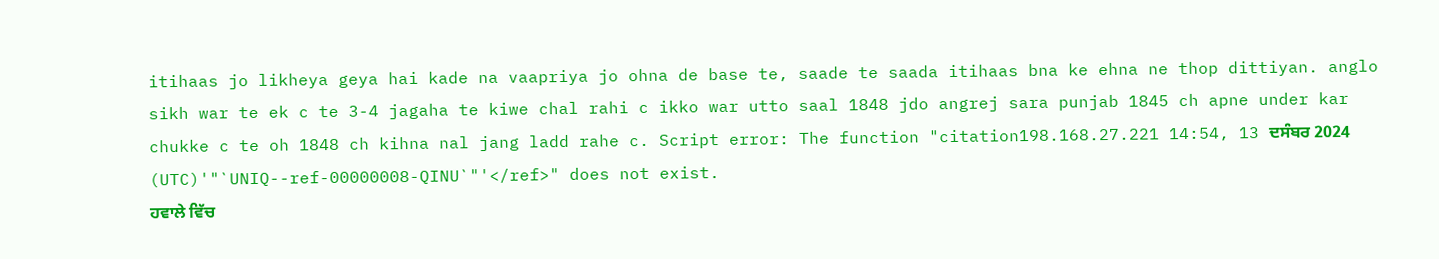itihaas jo likheya geya hai kade na vaapriya jo ohna de base te, saade te saada itihaas bna ke ehna ne thop dittiyan. anglo sikh war te ek c te 3-4 jagaha te kiwe chal rahi c ikko war utto saal 1848 jdo angrej sara punjab 1845 ch apne under kar chukke c te oh 1848 ch kihna nal jang ladd rahe c. Script error: The function "citation198.168.27.221 14:54, 13 ਦਸੰਬਰ 2024 (UTC)'"`UNIQ--ref-00000008-QINU`"'</ref>" does not exist.
ਹਵਾਲੇ ਵਿੱਚ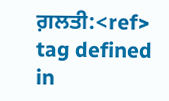ਗ਼ਲਤੀ:<ref> tag defined in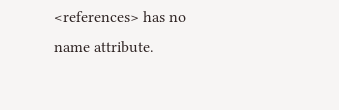<references> has no name attribute.